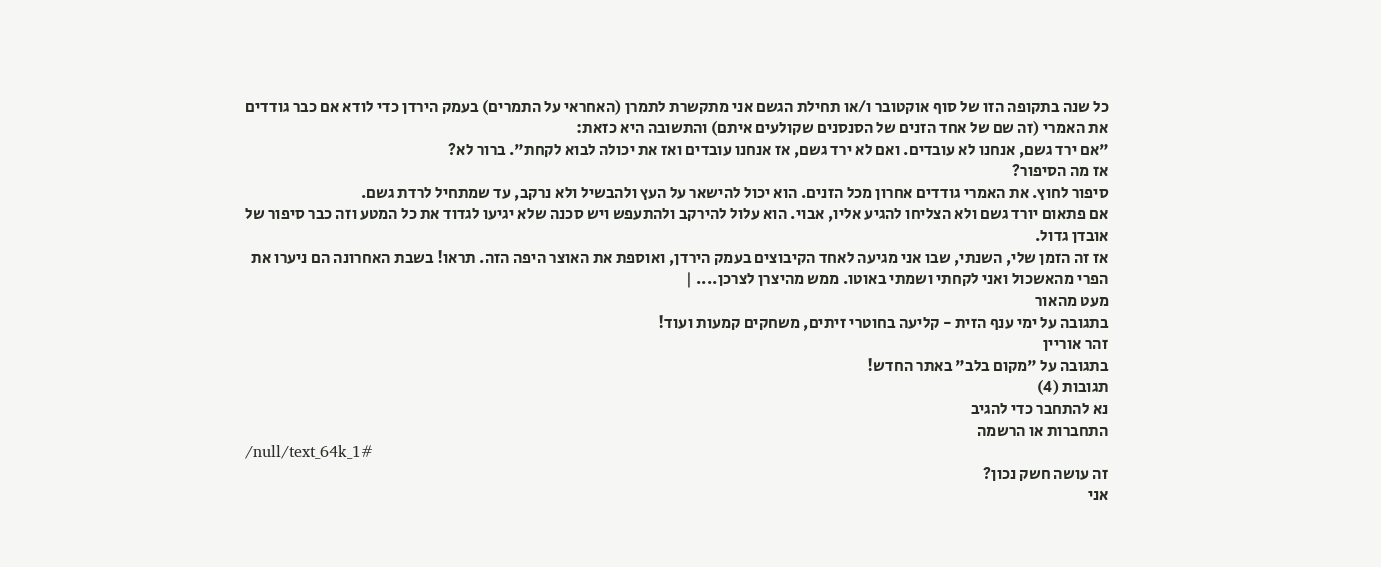כל שנה בתקופה הזו של סוף אוקטובר ו/או תחילת הגשם אני מתקשרת לתמרן (האחראי על התמרים) בעמק הירדן כדי לודא אם כבר גודדים את האמרי (זה שם של אחד הזנים של הסנסנים שקולעים איתם) והתשובה היא כזאת:
"אם ירד גשם, אנחנו לא עובדים. ואם לא ירד גשם, אז אנחנו עובדים ואז את יכולה לבוא לקחת". ברור לא?
אז מה הסיפור?
סיפור לחוץ. את האמרי גודדים אחרון מכל הזנים. הוא יכול להישאר על העץ ולהבשיל ולא נרקב, עד שמתחיל לרדת גשם.
אם פתאום יורד גשם ולא הצליחו להגיע אליו, אבוי. הוא עלול להירקב ולהתעפש ויש סכנה שלא יגיעו לגדוד את כל המטע וזה כבר סיפור של אובדן גדול.
אז זה הזמן שלי, השנתי, שבו אני מגיעה לאחד הקיבוצים בעמק הירדן, ואוספת את האוצר היפה הזה. תראו! בשבת האחרונה הם ניערו את הפרי מהאשכול ואני לקחתי ושמתי באוטו. ממש מהיצרן לצרכן.... |
מעט מהאור
בתגובה על ימי ענף הזית - קליעה בחוטרי זיתים, משחקים קמעות ועוד!
זהר אוריין
בתגובה על "מקום בלב" באתר החדש!
תגובות (4)
נא להתחבר כדי להגיב
התחברות או הרשמה
/null/text_64k_1#
זה עושה חשק נכון?
אני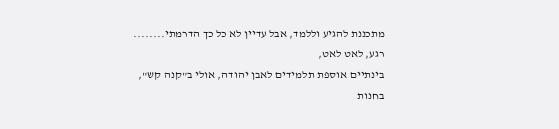מתכננת להגיע וללמד, אבל עדיין לא כל כך הדרמתי........
רגע, לאט לאט,
בינתיים אוספת תלמידים לאבן יהודה, אולי ב"קנה קש", בחנות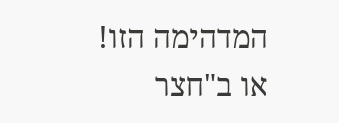המדהימה הזו!
או ב"חצר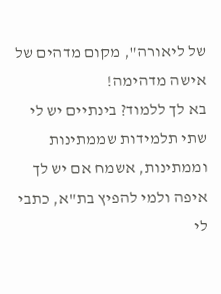של ליאורה", מקום מדהים של אישה מדהימה!
בא לך ללמוד? בינתיים יש לי שתי תלמידות שממתינות וממתינות, אשמח אם יש לך
איפה ולמי להפיץ בת"א, כתבי לי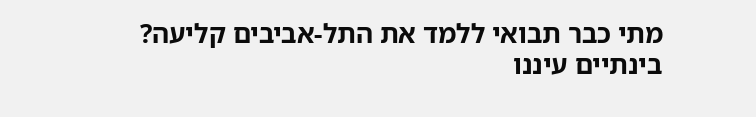מתי כבר תבואי ללמד את התל-אביבים קליעה?
בינתיים עיננו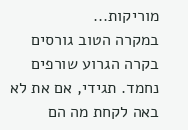מוריקות...
במקרה הטוב גורסים
בקרה הגרוע שורפים
נחמד. תגידי, אם את לא באה לקחת מה הם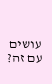עושים עם זה?